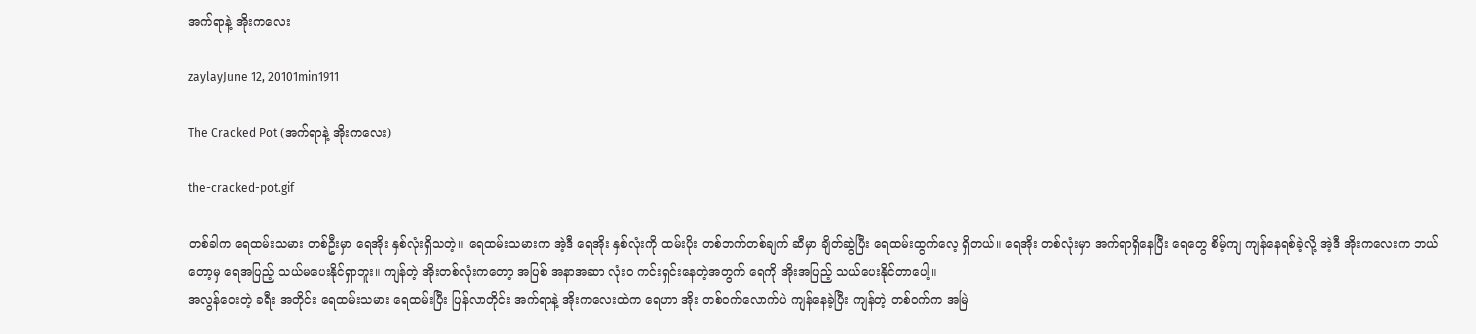အက်ရာနဲ့ အိုးကလေး

zaylayJune 12, 20101min1911

The Cracked Pot (အက်ရာနဲ့ အိုးကလေး)

the-cracked-pot.gif

တစ်ခါက ရေထမ်းသမား တစ်ဦးမှာ ရေအိုး နှစ်လုံးရှိသတဲ့။ ရေထမ်းသမားက အဲ့ဒီ ရေအိုး နှစ်လုံးကို ထမ်းပိုး တစ်ဘက်တစ်ချက် ဆီမှာ ချိတ်ဆွဲပြီး ရေထမ်းထွက်လေ့ ရှိတယ်။ ရေအိုး တစ်လုံးမှာ အက်ရာရှိနေပြီး ရေတွေ စိမ့်ကျ ကျန်နေရစ်ခဲ့လို့ အဲ့ဒီ အိုးကလေးက ဘယ်တော့မှ ရေအပြည့် သယ်မပေးနိုင်ရှာဘူး။ ကျန်တဲ့ အိုးတစ်လုံးကတော့ အပြစ် အနာအဆာ လုံးဝ ကင်းရှင်းနေတဲ့အတွက် ရေကို အိုးအပြည့် သယ်ပေးနိုင်တာပေါ့။
အလွန်ဝေးတဲ့ ခရီး အတိုင်း ရေထမ်းသမား ရေထမ်းပြီး ပြန်လာတိုင်း အက်ရာနဲ့ အိုးကလေးထဲက ရေဟာ အိုး တစ်ဝက်လောက်ပဲ ကျန်နေခဲ့ပြီး ကျန်တဲ့ တစ်ဝက်က အမြဲ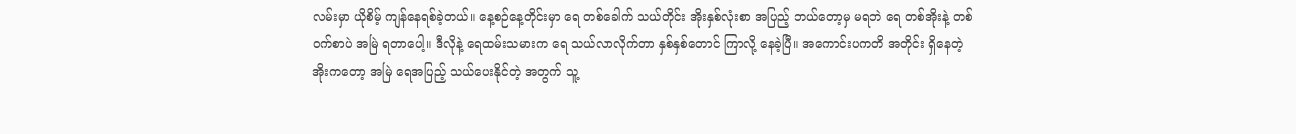လမ်းမှာ ယိုစိမ့် ကျန်နေရစ်ခဲ့တယ်။ နေ့စဉ်နေ့တိုင်းမှာ ရေ တစ်ခေါက် သယ်တိုင်း အိုးနှစ်လုံးစာ အပြည့် ဘယ်တော့မှ မရဘဲ ရေ တစ်အိုးနဲ့ တစ်ဝက်စာပဲ အမြဲ ရတာပေါ့။ ဒီလိုနဲ့ ရေထမ်းသမားက ရေ သယ်လာလိုက်တာ နှစ်နှစ်တောင် ကြာလို့ နေခဲ့ပြီ။ အကောင်းပကတိ အတိုင်း ရှိနေတဲ့ အိုးကတော့ အမြဲ ရေအပြည့် သယ်ပေးနိုင်တဲ့ အတွက် သူ့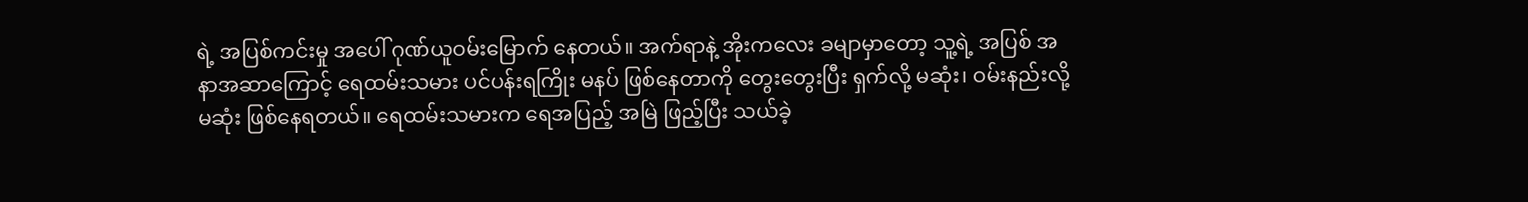ရဲ့ အပြစ်ကင်းမှု အပေါ် ဂုဏ်ယူဝမ်းမြောက် နေတယ်။ အက်ရာနဲ့ အိုးကလေး ခမျာမှာတော့ သူ့ရဲ့ အပြစ် အနာအဆာကြောင့် ရေထမ်းသမား ပင်ပန်းရကြိုး မနပ် ဖြစ်နေတာကို တွေးတွေးပြီး ရှက်လို့ မဆုံး၊ ဝမ်းနည်းလို့ မဆုံး ဖြစ်နေရတယ်။ ရေထမ်းသမားက ရေအပြည့် အမြဲ ဖြည့်ပြီး သယ်ခဲ့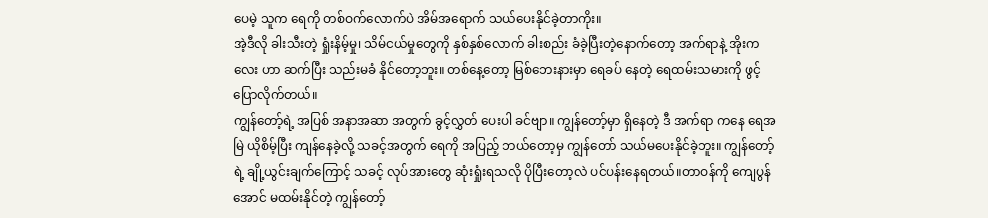ပေမဲ့ သူက ရေကို တစ်ဝက်လောက်ပဲ အိမ်အရောက် သယ်ပေးနိုင်ခဲ့တာကိုး။
အဲ့ဒီလို ခါးသီးတဲ့ ရှုံးနိမ့်မှု၊ သိမ်ငယ်မှုတွေကို နှစ်နှစ်လောက် ခါးစည်း ခံခဲ့ပြီးတဲ့နောက်တော့ အက်ရာနဲ့ အိုးကလေး ဟာ ဆက်ပြီး သည်းမခံ နိုင်တော့ဘူး။ တစ်နေ့တော့ မြစ်ဘေးနားမှာ ရေခပ် နေတဲ့ ရေထမ်းသမားကို ဖွင့်ပြောလိုက်တယ်။
ကျွန်တော့်ရဲ့ အပြစ် အနာအဆာ အတွက် ခွင့်လွှတ် ပေးပါ ခင်ဗျာ။ ကျွန်တော့်မှာ ရှိနေတဲ့ ဒီ အက်ရာ ကနေ ရေအမြဲ ယိုစိမ့်ပြီး ကျန်နေခဲ့လို့ သခင့်အတွက် ရေကို အပြည့် ဘယ်တော့မှ ကျွန်တော် သယ်မပေးနိုင်ခဲ့ဘူး။ ကျွန်တော့်ရဲ့ ချို့ယွင်းချက်ကြောင့် သခင့် လုပ်အားတွေ ဆုံးရှုံးရသလို ပိုပြီးတော့လဲ ပင်ပန်းနေရတယ်။တာဝန်ကို ကျေပွန်အောင် မထမ်းနိုင်တဲ့ ကျွန်တော့်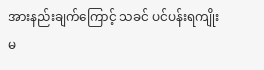အားနည်းချက်ကြောင့် သခင် ပင်ပန်းရကျိုး မ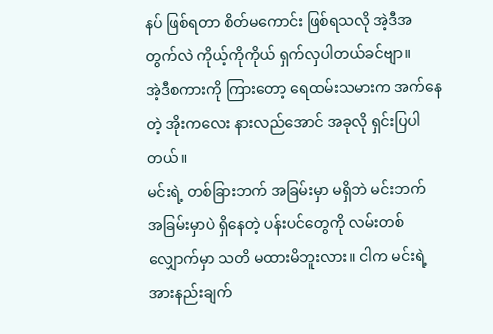နပ် ဖြစ်ရတာ စိတ်မကောင်း ဖြစ်ရသလို အဲ့ဒီအတွက်လဲ ကိုယ့်ကိုကိုယ် ရှက်လှပါတယ်ခင်ဗျာ။
အဲ့ဒီစကားကို ကြားတော့ ရေထမ်းသမားက အက်နေတဲ့ အိုးကလေး နားလည်အောင် အခုလို ရှင်းပြပါတယ်။
မင်းရဲ့ တစ်ခြားဘက် အခြမ်းမှာ မရှိဘဲ မင်းဘက် အခြမ်းမှာပဲ ရှိနေတဲ့ ပန်းပင်တွေကို လမ်းတစ်လျှောက်မှာ သတိ မထားမိဘူးလား။ ငါက မင်းရဲ့ အားနည်းချက်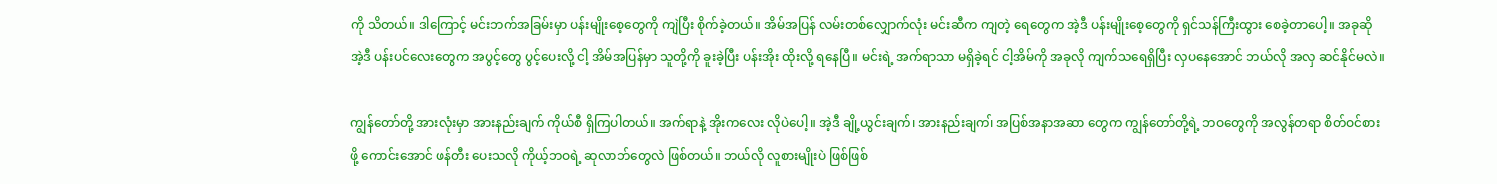ကို သိတယ်။ ဒါကြောင့် မင်းဘက်အခြမ်းမှာ ပန်းမျိုးစေ့တွေကို ကျဲပြီး စိုက်ခဲ့တယ်။ အိမ်အပြန် လမ်းတစ်လျှောက်လုံး မင်းဆီက ကျတဲ့ ရေတွေက အဲ့ဒီ ပန်းမျိုးစေ့တွေကို ရှင်သန်ကြီးထွား စေခဲ့တာပေါ့။ အခုဆို အဲ့ဒီ ပန်းပင်လေးတွေက အပွင့်တွေ ပွင့်ပေးလို့ ငါ့ အိမ်အပြန်မှာ သူတို့ကို ခူးခဲ့ပြီး ပန်းအိုး ထိုးလို့ ရနေပြီ။ မင်းရဲ့ အက်ရာသာ မရှိခဲ့ရင် ငါ့အိမ်ကို အခုလို ကျက်သရေရှိပြီး လှပနေအောင် ဘယ်လို အလှ ဆင်နိုင်မလဲ။

ကျွန်တော်တို့ အားလုံးမှာ အားနည်းချက် ကိုယ်စီ ရှိကြပါတယ်။ အက်ရာနဲ့ အိုးကလေး လိုပဲပေါ့။ အဲ့ဒီ ချို့ယွင်းချက်၊ အားနည်းချက၊် အပြစ်အနာအဆာ တွေက ကျွန်တော်တို့ရဲ့ ဘဝတွေကို အလွန်တရာ စိတ်ဝင်စားဖို့ ကောင်းအောင် ဖန်တီး ပေးသလို ကိုယ့်ဘဝရဲ့ ဆုလာဘ်တွေလဲ ဖြစ်တယ်။ ဘယ်လို လူစားမျိုးပဲ ဖြစ်ဖြစ်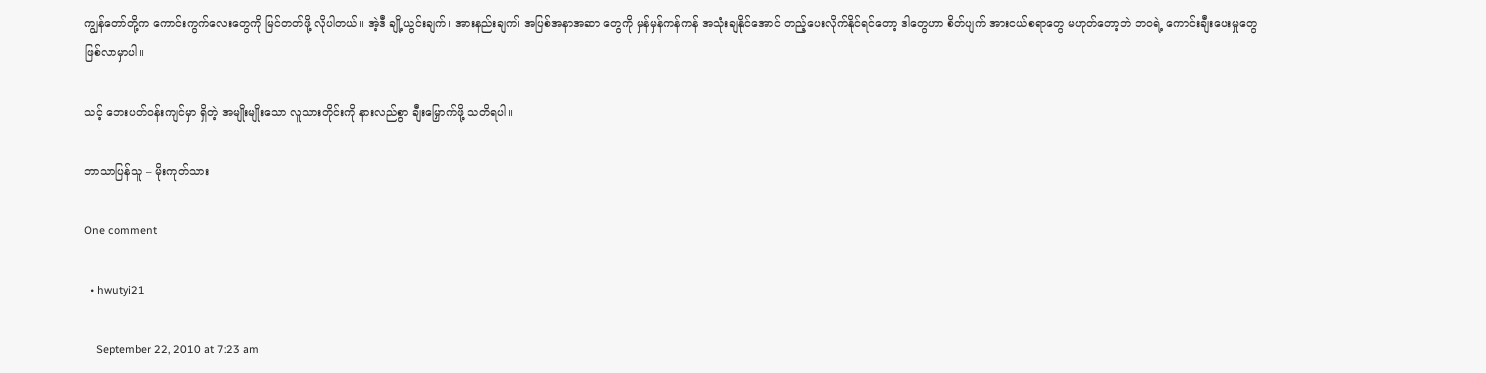ကျွန်တော်တို့က ကောင်းကွက်လေးတွေကို မြင်တတ်ဖို့ လိုပါတယ်။ အဲ့ဒီ ချို့ယွင်းချက်၊ အားနည်းချက၊် အပြစ်အနာအဆာ တွေကို မှန်မှန်ကန်ကန် အသုံးချနိုင်အောင် တည့်ပေးလိုက်နိုင်ရင်တော့ ဒါတွေဟာ စိတ်ပျက် အားငယ်စရာတွေ မဟုတ်တော့ဘဲ ဘဝရဲ့ ကောင်းချီးပေးမှုတွေ ဖြစ်လာမှာပါ။

သင့် ဘေးပတ်ဝန်းကျင်မှာ ရှိတဲ့ အမျိုးမျိုးသော လူသားတိုင်းကို နားလည်စွာ ချီးမြှောက်ဖို့ သတိရပါ။

ဘာသာပြန်သူ – မိုးကုတ်သား

One comment

  • hwutyi21

    September 22, 2010 at 7:23 am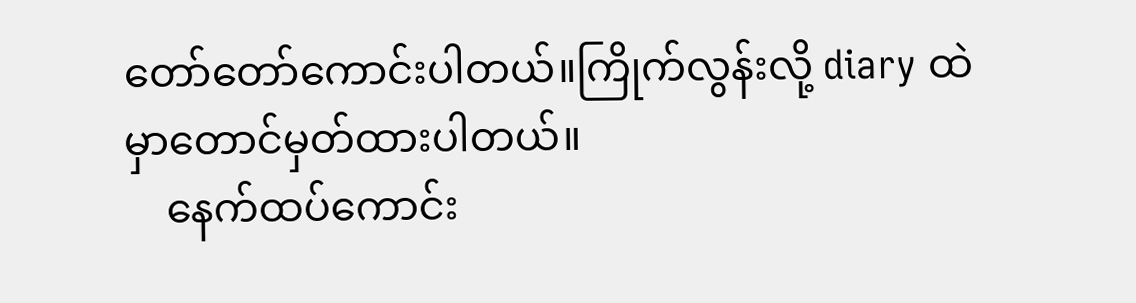တော်တော်ကောင်းပါတယ်။ကြိုက်လွန်းလို့ diary ထဲမှာတောင်မှတ်ထားပါတယ်။
    နေက်ထပ်ကောင်း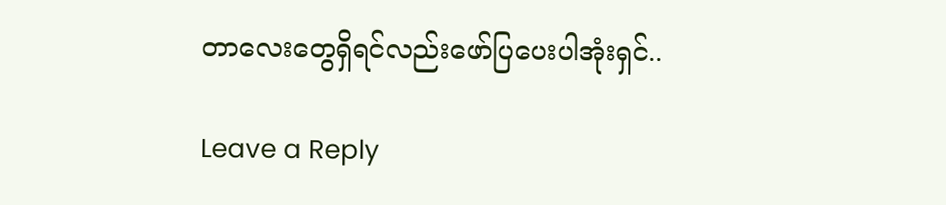တာလေးတွေရှိရင်လည်းဖော်ပြပေးပါအုံးရှင်..

Leave a Reply